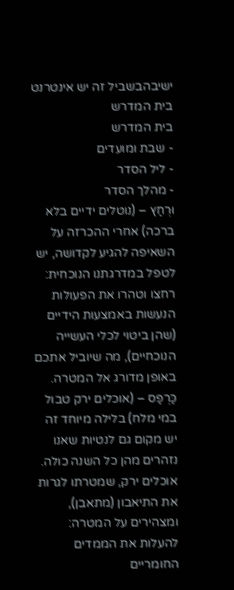ישיבהבשביל זה יש אינטרנט בית המדרש
בית המדרש
- שבת ומועדים
- ליל הסדר
- מהלך הסדר
וּרְחַץ – (נוטלים ידיים בלא ברכה) אחרי ההכרזה על השאיפה להגיע לקדושה, יש לטפל במדרגתנו הנוכחית: רחצו וטהרו את הפעולות הנעשות באמצעות הידיים (שהן ביטוי לכלי העשייה הנוכחיים), מה שיוביל אתכם באופן מדורג אל המטרה.
כַּרְפַּס – (אוכלים ירק טבול במי מלח) בלילה מיוחד זה יש מקום גם לנטיות שאנו נזהרים מהן כל השנה כולה. אוכלים ירק, שמטרתו לגרות את התיאבון (מתאבן), ומצהירים על המטרה: להעלות את הממדים החומריים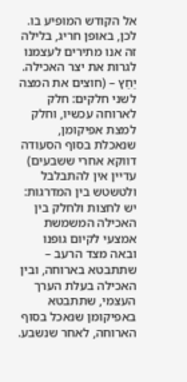אל הקודש המופיע בו. לכן, באופן חריג, בלילה זה אנו מתירים לעצמנו לגרות את יצר האכילה.
יַחַץ – (חוצים את המצה לשני חלקים: חלק לארוחה עכשיו, וחלק למצת אפיקומן, שנאכלת בסוף הסעודה דווקא אחרי ששבעים) עדיין אין להתבלבל ולטשטש בין המדרגות: יש לחצות ולחלק בין האכילה המשמשת אמצעי לקיום גופנו ובאה מצד הרעב – שתתבטא בארוחה, ובין האכילה בעלת הערך העצמי, שתתבטא באפיקומן שנאכל בסוף הארוחה, לאחר שנשבע.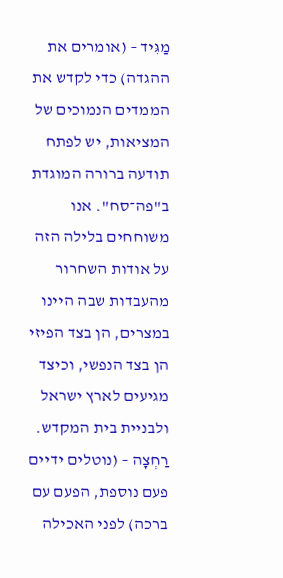מַגִּיד – (אומרים את ההגדה) כדי לקדש את הממדים הנמוכים של המציאות, יש לפתח תודעה ברורה המוגדת ב"פה־סח". אנו משוחחים בלילה הזה על אודות השחרור מהעבדות שבה היינו במצרים, הן בצד הפיזי הן בצד הנפשי, וכיצד מגיעים לארץ ישראל ולבניית בית המקדש.
רַחְצָה – (נוטלים ידיים פעם נוספת, הפעם עם ברכה) לפני האכילה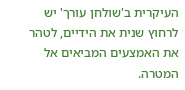העיקרית ב'שולחן עורך' יש לרחוץ שנית את הידיים, לטהר את האמצעים המביאים אל המטרה.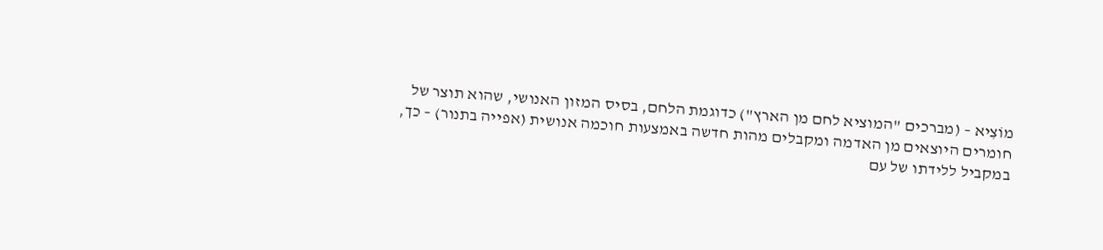מוֹצִיא – (מברכים "המוציא לחם מן הארץ") כדוגמת הלחם, בסיס המזון האנושי, שהוא תוצר של חומרים היוצאים מן האדמה ומקבלים מהות חדשה באמצעות חוכמה אנושית (אפייה בתנור) – כך, במקביל ללידתו של עם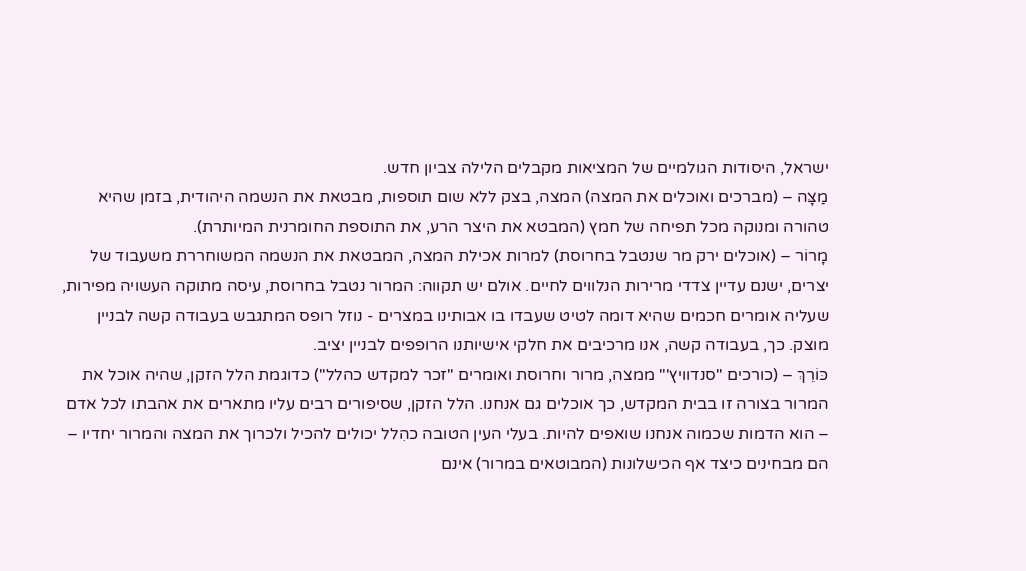ישראל, היסודות הגולמיים של המציאות מקבלים הלילה צביון חדש.
מַצָּה – (מברכים ואוכלים את המצה) המצה, בצק ללא שום תוספות, מבטאת את הנשמה היהודית, בזמן שהיא טהורה ומנוקה מכל תפיחה של חמץ (המבטא את היצר הרע, את התוספת החומרנית המיותרת).
מָרוֹר – (אוכלים ירק מר שנטבל בחרוסת) למרות אכילת המצה, המבטאת את הנשמה המשוחררת משעבוד של יצרים, ישנם עדיין צדדי מרירות הנלווים לחיים. אולם יש תקווה: המרור נטבל בחרוסת, עיסה מתוקה העשויה מפירות, שעליה אומרים חכמים שהיא דומה לטיט שעבדו בו אבותינו במצרים - נוזל רופס המתגבש בעבודה קשה לבניין מוצק. כך, בעבודה קשה, אנו מרכיבים את חלקי אישיותנו הרופפים לבניין יציב.
כּוֹרֵךְ – (כורכים "סנדוויץ'" ממצה, מרור וחרוסת ואומרים "זכר למקדש כהלל") כדוגמת הלל הזקן, שהיה אוכל את המרור בצורה זו בבית המקדש, כך אוכלים גם אנחנו. הלל הזקן, שסיפורים רבים עליו מתארים את אהבתו לכל אדם – הוא הדמות שכמוה אנחנו שואפים להיות. בעלי העין הטובה כהִלל יכולים להכיל ולכרוך את המצה והמרור יחדיו – הם מבחינים כיצד אף הכישלונות (המבוטאים במרור) אינם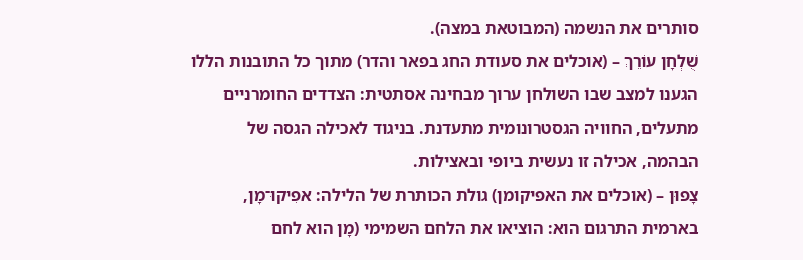סותרים את הנשמה (המבוטאת במצה).
שֻׁלְחָן עוֹרֵךְ – (אוכלים את סעודת החג בפאר והדר) מתוך כל התובנות הללו הגענו למצב שבו השולחן ערוך מבחינה אסתטית: הצדדים החומרניים מתעלים, החוויה הגסטרונומית מתעדנת. בניגוד לאכילה הגסה של הבהמה, אכילה זו נעשית ביופי ובאצילות.
צָפוּן – (אוכלים את האפיקומן) גולת הכותרת של הלילה: אפִיקוּ־מָן, בארמית התרגום הוא: הוציאו את הלחם השמימי (מָן הוא לחם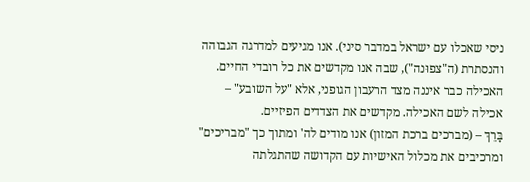ניסי שאכלו עם ישראל במדבר סיני). אנו מגיעים למדרגה הגבוהה והנסתרת (ה"צפוּנה"), שבה אנו מקדשים את כל רובדי החיים. האכילה כבר איננה מצד הרעבון הגופני, אלא "על השובע" – אכילה לשם האכילה. מקדשים את הצדדים הפיזיים.
בָּרֵךְ – (מברכים ברכת המזון) אנו מודים לה' ומתוך כך "מבריכים" ומרכיבים את מכלול האישיות עם הקדושה שהתגלתה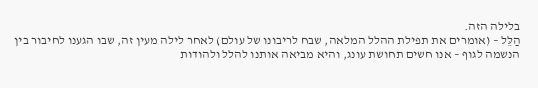בלילה הזה.
הַלֵּל – (אומרים את תפילת ההלל המלאה, שבח לריבונו של עולם) לאחר לילה מעין זה, שבו הגענו לחיבור בין הנשמה לגוף – אנו חשים תחושת עונג, והיא מביאה אותנו להלל ולהודות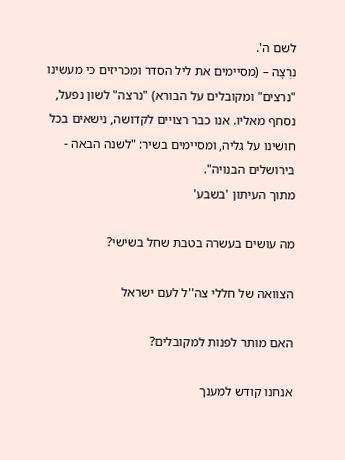לשם ה'.
נִרְצָה – (מסיימים את ליל הסדר ומכריזים כי מעשינו "נרצים" ומקובלים על הבורא) "נרצה" לשון נפעל, נסחף מאליו. אנו כבר רצויים לקדושה, נישאים בכל חושינו על גליה, ומסיימים בשיר: "לשנה הבאה - בירושלים הבנויה".
מתוך העיתון 'בשבע'

מה עושים בעשרה בטבת שחל בשישי?

הצוואה של חללי צה''ל לעם ישראל

האם מותר לפנות למקובלים?

אנחנו קודש למענך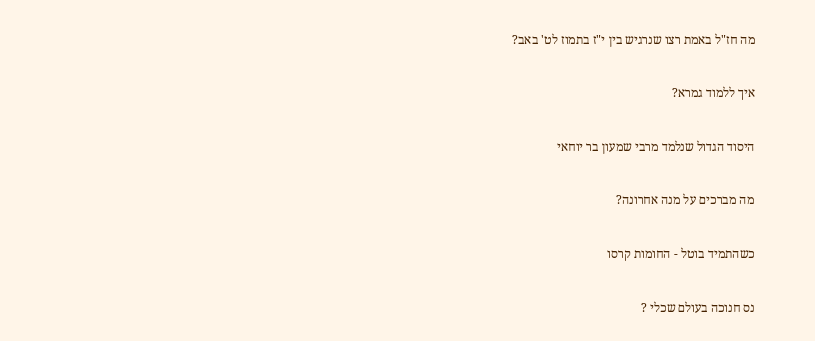מה חז"ל באמת רצו שנרגיש בין י"ז בתמוז לט' באב?

איך ללמוד גמרא?

היסוד הגדול שנלמד מרבי שמעון בר יוחאי

מה מברכים על מנה אחרונה?

כשהתמיד בוטל - החומות קרסו

נס חנוכה בעולם שכלי ?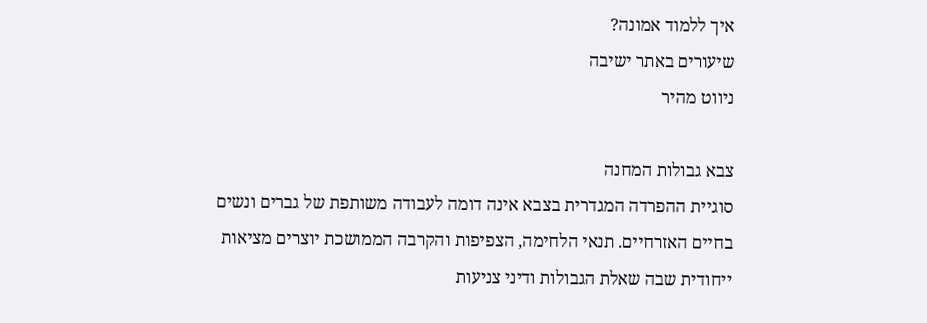איך ללמוד אמונה?
שיעורים באתר ישיבה
ניווט מהיר

צבא גבולות המחנה
סוגיית ההפרדה המגדרית בצבא אינה דומה לעבודה משותפת של גברים ונשים בחיים האזרחיים. תנאי הלחימה, הצפיפות והקרבה הממושכת יוצרים מציאות ייחודית שבה שאלת הגבולות ודיני צניעות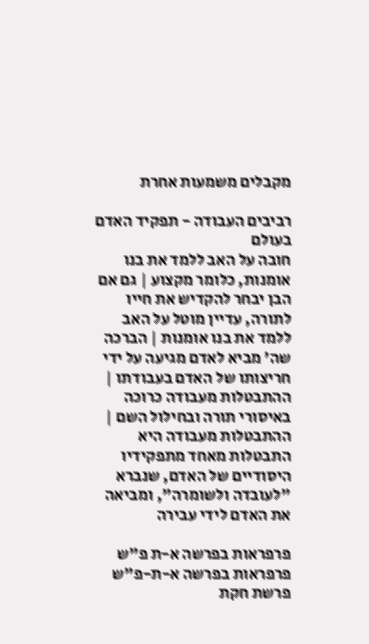מקבלים משמעות אחרת

רביבים העבודה - תפקיד האדם בעולם
חובה על האב ללמד את בנו אומנות, כלומר מקצוע | גם אם הבן יבחר להקדיש את חייו לתורה, עדיין מוטל על האב ללמד את בנו אומנות | הברכה שה' מביא לאדם מגיעה על ידי חריצותו של האדם בעבודתו | ההתבטלות מעבודה כרוכה באיסורי תורה ובחילול השם | ההתבטלות מעבודה היא התבטלות מאחד מתפקידיו היסודיים של האדם, שנברא "לעובדה ולשומרה", ומביאה את האדם לידי עבירה

פרפראות בפרשה א-ת פ"ש פרפראות בפרשה א-ת-פ"ש פרשת חקת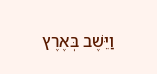וַיֵּשֶׁב בְּאֶרֶץ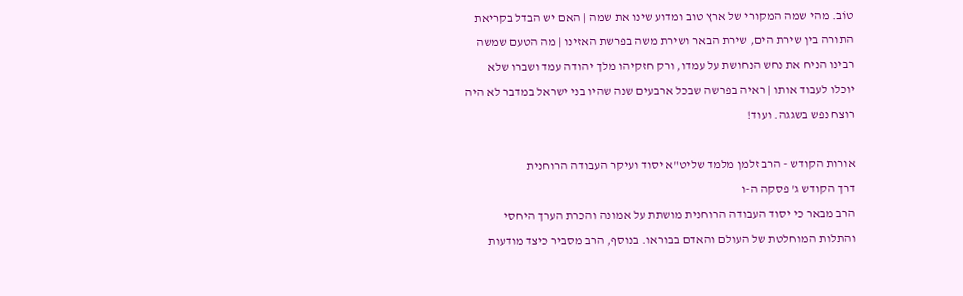טוֹב. מהי שמה המקורי של ארץ טוב ומדוע שינו את שמה | האם יש הבדל בקריאת התורה בין שירת הים, שירת הבאר ושירת משה בפרשת האזינו | מה הטעם שמשה רבינו הניח את נחש הנחושת על עמדו, ורק חזקיהו מלך יהודה עמד ושברו שלא יוכלו לעבוד אותו | ראיה בפרשה שבכל ארבעים שנה שהיו בני ישראל במדבר לא היה רוצח נפש בשגגה. ועוד!

אורות הקודש - הרב זלמן מלמד שליט"א יסוד ועיקר העבודה הרוחנית
דרך הקודש ג' פסקה ה-ו
הרב מבאר כי יסוד העבודה הרוחנית מושתת על אמונה והכרת הערך היחסי והתלות המוחלטת של העולם והאדם בבוראו. בנוסף, הרב מסביר כיצד מודעות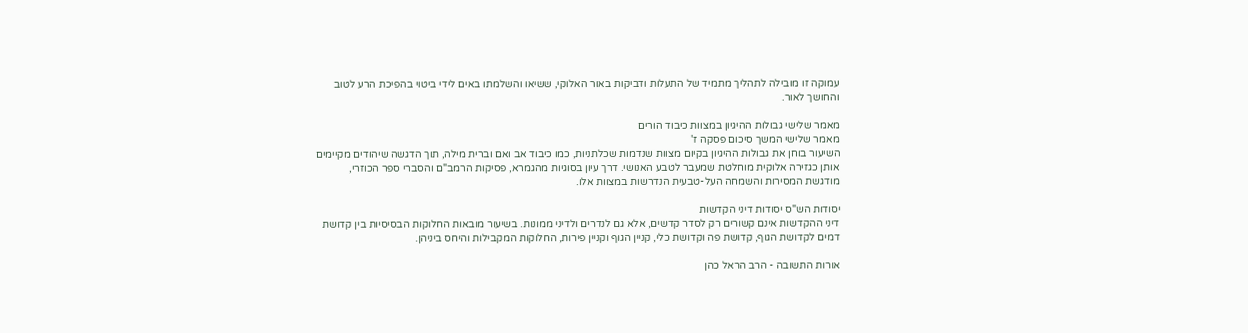עמוקה זו מובילה לתהליך מתמיד של התעלות ודביקות באור האלוקי, ששיאו והשלמתו באים לידי ביטוי בהפיכת הרע לטוב והחושך לאור.

מאמר שלישי גבולות ההיגיון במצוות כיבוד הורים
מאמר שלישי המשך סיכום פסקה ז'
השיעור בוחן את גבולות ההיגיון בקיום מצוות שנדמות שכלתניות, כמו כיבוד אב ואם וברית מילה, תוך הדגשה שיהודים מקיימים אותן כגזירה אלוקית מוחלטת שמעבר לטבע האנושי. דרך עיון בסוגיות מהגמרא, פסיקות הרמב"ם והסברי ספר הכוזרי, מודגשת המסירות והשמחה העל-טבעית הנדרשות במצוות אלו.

יסודות הש"ס יסודות דיני הקדשות
דיני ההקדשות אינם קשורים רק לסדר קדשים, אלא גם לנדרים ולדיני ממונות. בשיעור מובאות החלוקות הבסיסיות בין קדושת דמים לקדושת הגוף, קדושת פה וקדושת כלי, קניין הגוף וקניין פירות, החלוקות המקבילות והיחס ביניהן.

אורות התשובה - הרב הראל כהן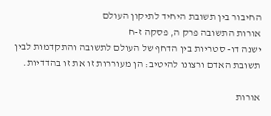החיבור בין תשובת היחיד לתיקון העולם
אורות התשובה פרק ה, פסקה ז-ח
ישנה דו- סטריות בין הדחף של העולם לתשובה והתקדמות לבין תשובת האדם ורצונו להיטיב: הן מעוררות זו את זו בהדדיות.

אורות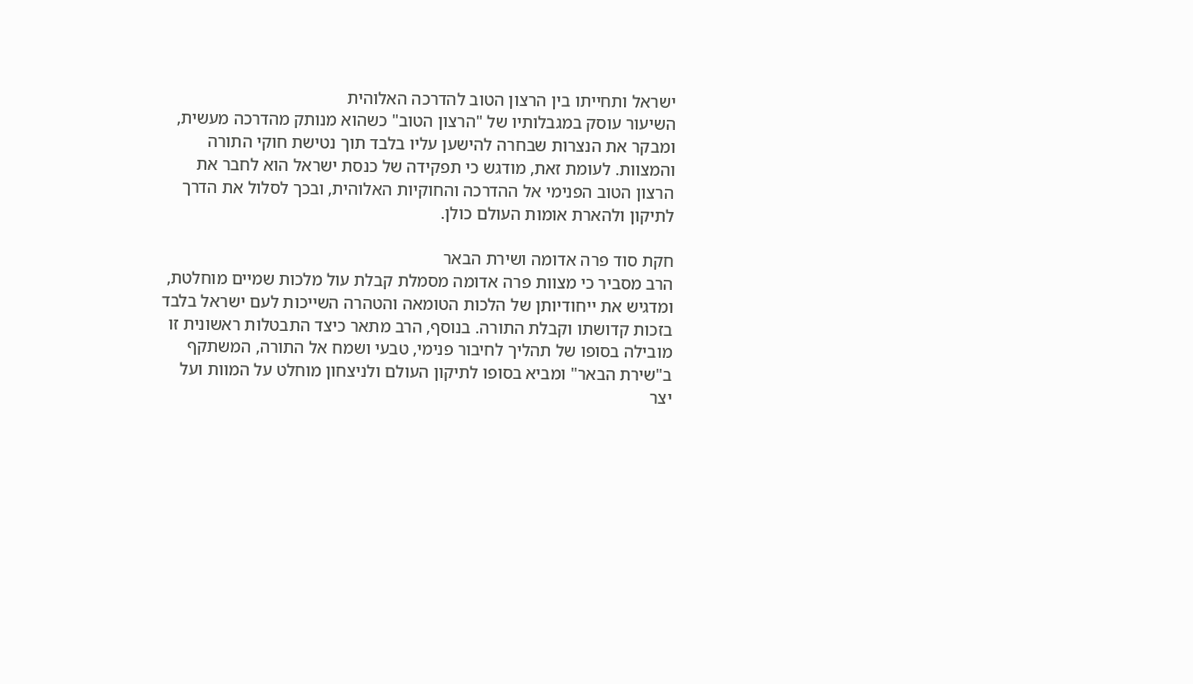ישראל ותחייתו בין הרצון הטוב להדרכה האלוהית
השיעור עוסק במגבלותיו של "הרצון הטוב" כשהוא מנותק מהדרכה מעשית, ומבקר את הנצרות שבחרה להישען עליו בלבד תוך נטישת חוקי התורה והמצוות. לעומת זאת, מודגש כי תפקידה של כנסת ישראל הוא לחבר את הרצון הטוב הפנימי אל ההדרכה והחוקיות האלוהית, ובכך לסלול את הדרך לתיקון ולהארת אומות העולם כולן.

חקת סוד פרה אדומה ושירת הבאר
הרב מסביר כי מצוות פרה אדומה מסמלת קבלת עול מלכות שמיים מוחלטת, ומדגיש את ייחודיותן של הלכות הטומאה והטהרה השייכות לעם ישראל בלבד בזכות קדושתו וקבלת התורה. בנוסף, הרב מתאר כיצד התבטלות ראשונית זו מובילה בסופו של תהליך לחיבור פנימי, טבעי ושמח אל התורה, המשתקף ב"שירת הבאר" ומביא בסופו לתיקון העולם ולניצחון מוחלט על המוות ועל יצר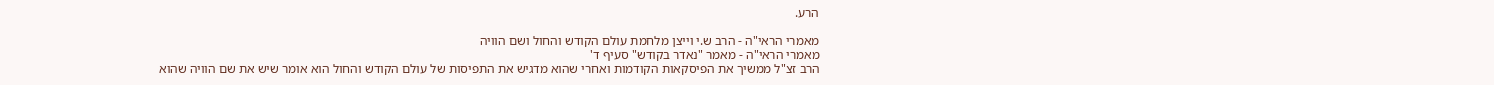הרע.

מאמרי הראי"ה - הרב ש.י וייצן מלחמת עולם הקודש והחול ושם הוויה
מאמרי הראי"ה - מאמר "נאדר בקודש" סעיף ד'
הרב זצ"ל ממשיך את הפיסקאות הקודמות ואחרי שהוא מדגיש את התפיסות של עולם הקודש והחול הוא אומר שיש את שם הוויה שהוא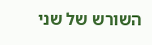השורש של שני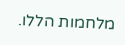מלחמות הללו.